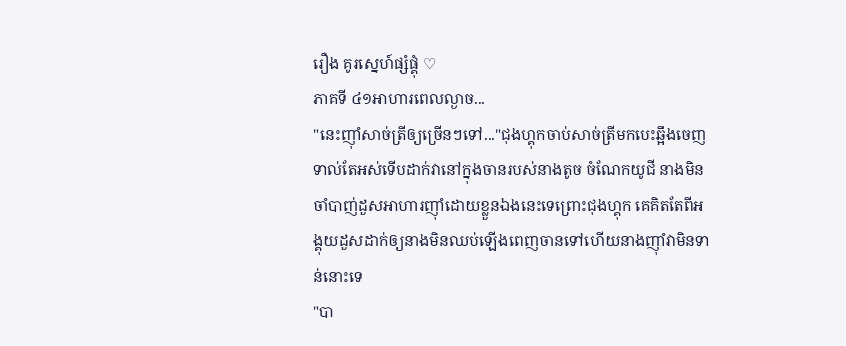រឿង គូរស្នេហ៍ផ្សំផ្គុំ ♡
ភាគទី ៤១អាហារពេលល្ងាច...
"នេះញ៉ាំសាច់ត្រីឲ្យច្រើនៗទៅ..."ជុងហ្គុកចាប់សាច់ត្រីមកបេះឆ្អឹងចេញទាល់តែអស់ទើបដាក់វានៅក្នុងចានរបស់នាងតូច ចំណែកយូជី នាងមិនចាំបាញ់ដួសអាហារញ៉ាំដោយខ្លួនឯងនេះទេព្រោះជុងហ្គុក គេគិតតែពីអង្គុយដួសដាក់ឲ្យនាងមិនឈប់ឡើងពេញចានទៅហើយនាងញ៉ាំវាមិនទាន់នោះទេ
"បា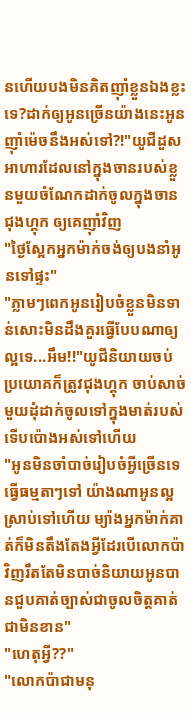នហើយបងមិនគិតញ៉ាំខ្លួនឯងខ្លះទេ?ដាក់ឲ្យអូនច្រើនយ៉ាងនេះអូនញ៉ាំម៉េចនឹងអស់ទៅ?!"យូជីដួសអាហារដែលនៅក្នុងចានរបស់ខ្លួនមួយចំណែកដាក់ចូលក្នុងចានជុងហ្គុក ឲ្យគេញ៉ាំវិញ
"ថ្ងៃស្អែកអ្នកម៉ាក់ចង់ឲ្យបងនាំអូនទៅផ្ទះ"
"ភ្លាមៗពេកអូនរៀបចំខ្លួនមិនទាន់សោះមិនដឹងគួរធ្វើបែបណាឲ្យល្អទេ...អឹម!!"យូជីនិយាយចប់ប្រយោគក៏ត្រូវជុងហ្គុក ចាប់សាច់មួយដុំដាក់ចូលទៅក្នុងមាត់របស់ទើបប៉ោងអស់ទៅហើយ
"អូនមិនចាំបាច់រៀបចំអ្វីច្រើនទេធ្វើធម្មតាៗទៅ យ៉ាងណាអូនល្អស្រាប់ទៅហើយ ម្យ៉ាងអ្នកម៉ាក់គាត់ក៏មិនតឹងតែងអ្វីដែរបើលោកប៉ាវិញរឹតតែមិនបាច់និយាយអូនបានជួបគាត់ច្បាស់ជាចូលចិត្តគាត់ជាមិនខាន"
"ហេតុអ្វី??"
"លោកប៉ាជាមនុ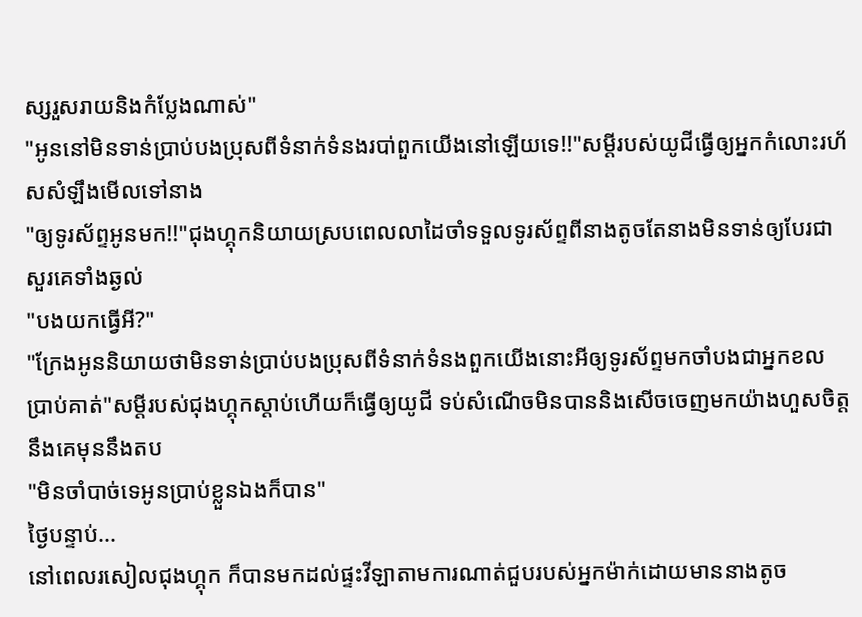ស្សរួសរាយនិងកំប្លែងណាស់"
"អូននៅមិនទាន់ប្រាប់បងប្រុសពីទំនាក់ទំនងរបា់ពួកយើងនៅឡើយទេ!!"សម្តីរបស់យូជីធ្វើឲ្យអ្នកកំលោះរហ័សសំឡឹងមើលទៅនាង
"ឲ្យទូរស័ព្ទអូនមក!!"ជុងហ្គុកនិយាយស្របពេលលាដៃចាំទទួលទូរស័ព្ទពីនាងតូចតែនាងមិនទាន់ឲ្យបែរជាសួរគេទាំងឆ្ងល់
"បងយកធ្វើអី?"
"ក្រែងអូននិយាយថាមិនទាន់ប្រាប់បងប្រុសពីទំនាក់ទំនងពួកយើងនោះអីឲ្យទូរស័ព្ទមកចាំបងជាអ្នកខលប្រាប់គាត់"សម្តីរបស់ជុងហ្គុកស្តាប់ហើយក៏ធ្វើឲ្យយូជី ទប់សំណើចមិនបាននិងសើចចេញមកយ៉ាងហួសចិត្តនឹងគេមុននឹងតប
"មិនចាំបាច់ទេអូនប្រាប់ខ្លួនឯងក៏បាន"
ថ្ងៃបន្ទាប់...
នៅពេលរសៀលជុងហ្គុក ក៏បានមកដល់ផ្ទះវីឡាតាមការណាត់ជួបរបស់អ្នកម៉ាក់ដោយមាននាងតូច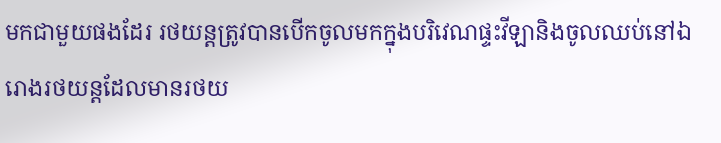មកជាមួយផងដែរ រថយន្តត្រូវបានបើកចូលមកក្នុងបរិវេណផ្ទះវីឡានិងចូលឈប់នៅឯរោងរថយន្តដែលមានរថយ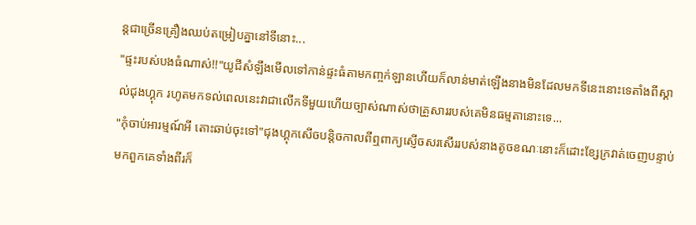ន្តជាច្រើនគ្រឿងឈប់តម្រៀបគ្នានៅទីនោះ...
"ផ្ទះរបស់បងធំណាស់!!"យូជីសំឡឹងមើលទៅកាន់ផ្ទះធំតាមកញ្ចក់ឡានហើយក៏លាន់មាត់ឡើងនាងមិនដែលមកទីនេះនោះទេតាំងពីស្គាល់ជុងហ្គុក រហូតមកទល់ពេលនេះវាជាលើកទីមួយហើយច្បាស់ណាស់ថាគ្រួសាររបស់គេមិនធម្មតានោះទេ...
"កុំចាប់អារម្មណ៍អី តោះឆាប់ចុះទៅ"ជុងហ្គុកសើចបន្តិចកាលពីឮពាក្យស្ញើចសរសើររបស់នាងតូចខណៈនោះក៏ដោះខ្សែក្រវាត់ចេញបន្ទាប់មកពួកគេទាំងពីរក៏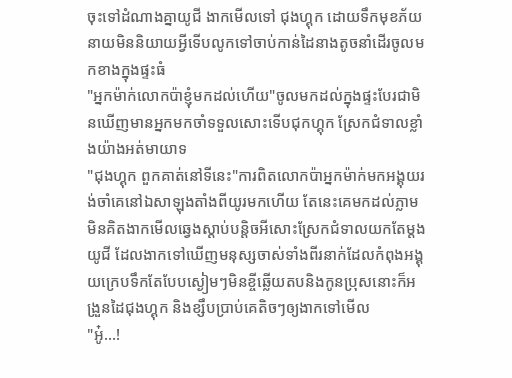ចុះទៅដំណាងគ្នាយូជី ងាកមើលទៅ ជុងហ្គុក ដោយទឹកមុខភ័យនាយមិននិយាយអ្វីទើបលូកទៅចាប់កាន់ដៃនាងតូចនាំដើរចូលមកខាងក្នុងផ្ទះធំ
"អ្នកម៉ាក់លោកប៉ាខ្ញុំមកដល់ហើយ"ចូលមកដល់ក្នុងផ្ទះបែរជាមិនឃើញមានអ្នកមកចាំទទួលសោះទើបជុកហ្គុក ស្រែកជំទាលខ្លាំងយ៉ាងអត់មាយាទ
"ជុងហ្គុក ពួកគាត់នៅទីនេះ"ការពិតលោកប៉ាអ្នកម៉ាក់មកអង្គុយរង់ចាំគេនៅឯសាឡុងតាំងពីយូរមកហើយ តែនេះគេមកដល់ភ្លាមមិនគិតងាកមើលឆ្វេងស្តាប់បន្តិចអីសោះស្រែកជំទាលយកតែម្តង យូជី ដែលងាកទៅឃើញមនុស្សចាស់ទាំងពីរនាក់ដែលកំពុងអង្គុយក្រេបទឹកតែបែបស្ងៀមៗមិនខ្ចីឆ្លើយតបនិងកូនប្រុសនោះក៏អង្រួនដៃជុងហ្គុក និងខ្សឹបប្រាប់គេតិចៗឲ្យងាកទៅមើល
"អូ៎...!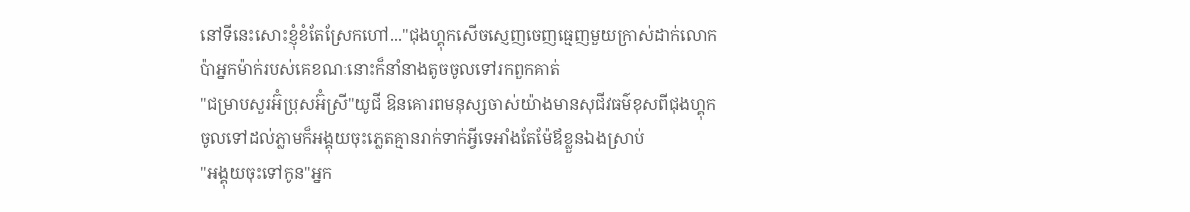នៅទីនេះសោះខ្ញុំខំតែស្រែកហៅ..."ជុងហ្គុកសើចស្ញេញចេញធ្មេញមួយក្រាស់ដាក់លោកប៉ាអ្នកម៉ាក់របស់គេខណៈនោះក៏នាំនាងតូចចូលទៅរកពួកគាត់
"ជម្រាបសួរអ៊ំប្រុសអ៊ំស្រី"យូជី ឱនគោរពមនុស្សចាស់យ៉ាងមានសុជីវធម៌ខុសពីជុងហ្គុក ចូលទៅដល់ភ្លាមក៏អង្គុយចុះភ្លេតគ្មានរាក់ទាក់អ្វីទេអាំងតែម៉ែឪខ្លួនឯងស្រាប់
"អង្គុយចុះទៅកូន"អ្នក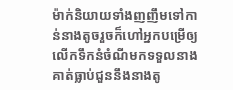ម៉ាក់និយាយទាំងញញឹមទៅកាន់នាងតូចរួចក៏ហៅអ្នកបម្រើឲ្យលើកទឹកនំចំណីមកទទួលនាង គាត់ធ្លាប់ជួននឹងនាងតូ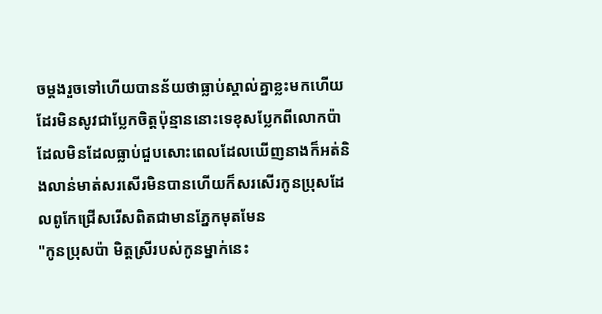ចម្តងរួចទៅហើយបានន័យថាធ្លាប់ស្គាល់គ្នាខ្លះមកហើយដែរមិនសូវជាប្លែកចិត្តប៉ុន្មាននោះទេខុសប្លែកពីលោកប៉ាដែលមិនដែលធ្លាប់ជួបសោះពេលដែលឃើញនាងក៏អត់និងលាន់មាត់សរសើរមិនបានហើយក៏សរសើរកូនប្រុសដែលពូកែជ្រើសរើសពិតជាមានភ្នែកមុតមែន
"កូនប្រុសប៉ា មិត្តស្រីរបស់កូនម្នាក់នេះ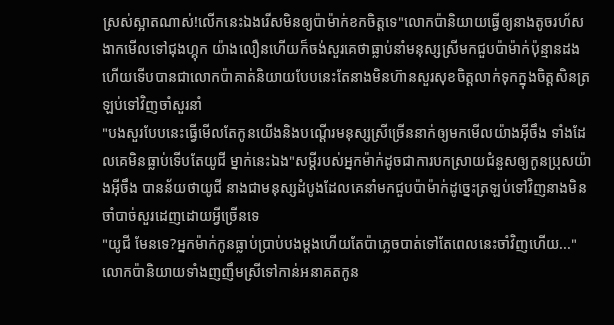ស្រស់ស្អាតណាស់!លើកនេះឯងរើសមិនឲ្យប៉ាម៉ាក់ខកចិត្តទេ"លោកប៉ានិយាយធ្វើឲ្យនាងតូចរហ័សងាកមើលទៅជុងហ្គុក យ៉ាងលឿនហើយក៏ចង់សួរគេថាធ្លាប់នាំមនុស្សស្រីមកជួបប៉ាម៉ាក់ប៉ុន្មានដងហើយទើបបានជាលោកប៉ាគាត់និយាយបែបនេះតែនាងមិនហ៊ានសួរសុខចិត្តលាក់ទុកក្នុងចិត្តសិនត្រឡប់ទៅវិញចាំសួរនាំ
"បងសួរបែបនេះធ្វើមើលតែកូនយើងនិងបណ្តើរមនុស្សស្រីច្រើននាក់ឲ្យមកមើលយ៉ាងអ៊ីចឹង ទាំងដែលគេមិនធ្លាប់ទើបតែយូជី ម្នាក់នេះឯង"សម្តីរបស់អ្នកម៉ាក់ដូចជាការបកស្រាយជំនួសឲ្យកូនប្រុសយ៉ាងអ៊ីចឹង បានន័យថាយូជី នាងជាមនុស្សដំបូងដែលគេនាំមកជួបប៉ាម៉ាក់ដូច្នេះត្រឡប់ទៅវិញនាងមិនចាំបាច់សួរដេញដោយអ្វីច្រើនទេ
"យូជី មែនទេ?អ្នកម៉ាក់កូនធ្លាប់ប្រាប់បងម្តងហើយតែប៉ាភ្លេចបាត់ទៅតែពេលនេះចាំវិញហើយ..."លោកប៉ានិយាយទាំងញញឹមស្រីទៅកាន់អនាគតកូន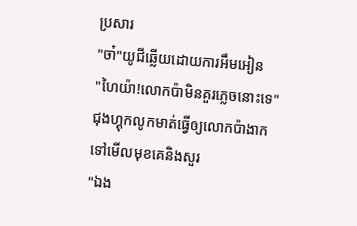ប្រសារ
"ចា៎"យូជីឆ្លើយដោយការអឹមអៀន
"ហៃយ៉ា!លោកប៉ាមិនគួរភ្លេចនោះទេ"ជុងហ្គុកលូកមាត់ធ្វើឲ្យលោកប៉ាងាកទៅមើលមុខគេនិងសួរ
"ឯង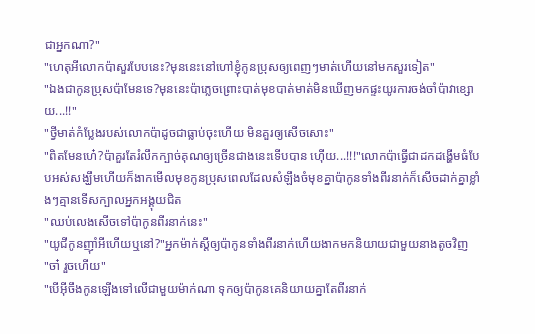ជាអ្នកណា?"
"ហេតុអីលោកប៉ាសួរបែបនេះ?មុននេះនៅហៅខ្ញុំកូនប្រុសឲ្យពេញៗមាត់ហើយនៅមកសួរទៀត"
"ឯងជាកូនប្រុសប៉ាមែនទេ?មុននេះប៉ាភ្លេចព្រោះបាត់មុខបាត់មាត់មិនឃើញមកផ្ទះយូរការចង់ចាំប៉ាវាខ្សោយ...!!"
"ថ្វីមាត់កំប្លែងរបស់លោកប៉ាដូចជាធ្លាប់ចុះហើយ មិនគួរឲ្យសើចសោះ"
"ពិតមែនហេ៎?ប៉ាគួរតែរំលឹកក្បាច់គុណឲ្យច្រើនជាងនេះទើបបាន ហ៊ើយ...!!!"លោកប៉ាធ្វើជាដកដង្ហើមធំបែបអស់សង្ឃឹមហើយក៏ងាកមើលមុខកូនប្រុសពេលដែលសំឡឹងចំមុខគ្នាប៉ាកូនទាំងពីរនាក់ក៏សើចដាក់គ្នាខ្លាំងៗគ្មានទើសក្បាលអ្នកអង្គុយជិត
"ឈប់លេងសើចទៅប៉ាកូនពីរនាក់នេះ"
"យូជីកូនញ៉ាំអីហើយឬនៅ?"អ្នកម៉ាក់ស្តីឲ្យប៉ាកូនទាំងពីរនាក់ហើយងាកមកនិយាយជាមួយនាងតូចវិញ
"ចា៎ រួចហើយ"
"បើអ៊ីចឹងកូនឡើងទៅលើជាមួយម៉ាក់ណា ទុកឲ្យប៉ាកូនគេនិយាយគ្នាតែពីរនាក់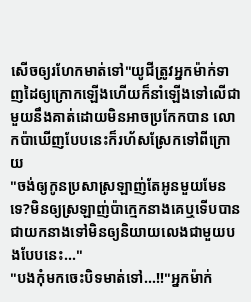សើចឲ្យរហែកមាត់ទៅ"យូជីត្រូវអ្នកម៉ាក់ទាញដៃឲ្យក្រោកឡើងហើយក៏នាំឡើងទៅលើជាមួយនឹងគាត់ដោយមិនអាចប្រកែកបាន លោកប៉ាឃើញបែបនេះក៏រហ័សស្រែកទៅពីក្រោយ
"ចង់ឲ្យកូនប្រសាស្រឡាញ់តែអូនមួយមែនទេ?មិនឲ្យស្រឡាញ់ប៉ាក្មេកនាងគេឬទើបបានជាយកនាងទៅមិនឲ្យនិយាយលេងជាមួយបងបែបនេះ..."
"បងកុំមកចេះបិទមាត់ទៅ...!!"អ្នកម៉ាក់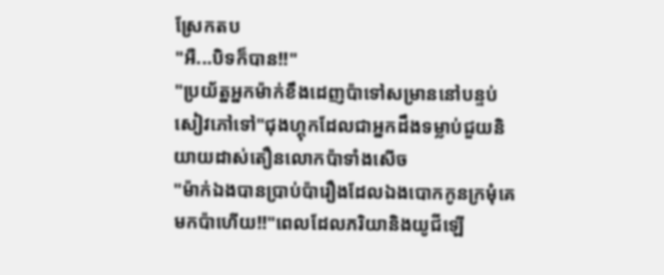ស្រែកតប
"អឺ...បិទក៏បាន!!"
"ប្រយ័ត្នអ្នកម៉ាក់ខឹងដេញប៉ាទៅសម្រាននៅបន្ទប់សៀវភៅទៅ"ជុងហ្គុកដែលជាអ្នកដឹងទម្លាប់ជួយនិយាយដាស់តឿនលោកប៉ាទាំងសើច
"ម៉ាក់ឯងបានប្រាប់ប៉ារឿងដែលឯងបោកកូនក្រមុំគេមកប៉ាហើយ!!"ពេលដែលភរិយានិងយូជីឡើ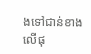ងទៅជាន់ខាងលើផុ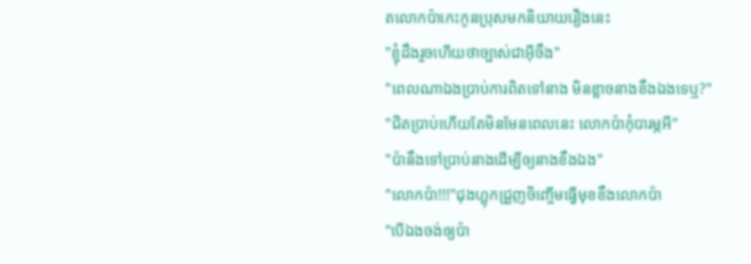តលោកប៉ាកេះកូនប្រុសមកនិយាយរឿងនេះ
"ខ្ញុំដឹងរួចហើយថាច្បាស់ជាអ៊ីចឹង"
"ពេលណាឯងប្រាប់ការពិតទៅនាង មិនខ្លាចនាងខឹងឯងទេឬ?"
"ជិតប្រាប់ហើយតែមិនមែនពេលនេះ លោកប៉ាកុំបារម្ភអី"
"ប៉ានឹងទៅប្រាប់នាងដើម្បីឲ្យនាងខឹងឯង"
"លោកប៉ា!!!"ជុងហ្គុកជ្រួញចិញ្ចើមធ្វើមុខខឹងលោកប៉ា
"បើឯងចង់ឲ្យប៉ា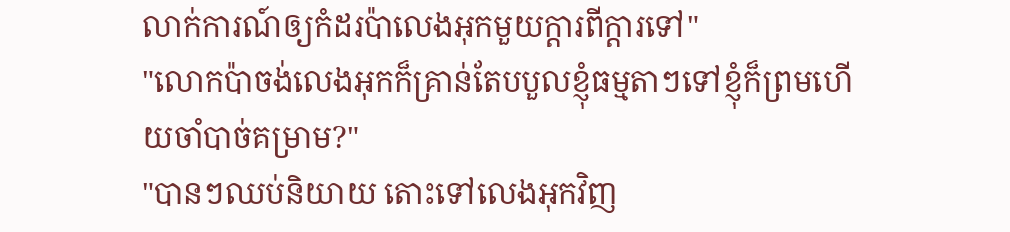លាក់ការណ៍ឲ្យកំដរប៉ាលេងអុកមួយក្តារពីក្តារទៅ"
"លោកប៉ាចង់លេងអុកក៏គ្រាន់តែបបួលខ្ញុំធម្មតាៗទៅខ្ញុំក៏ព្រមហើយចាំបាច់គម្រាម?"
"បានៗឈប់និយាយ តោះទៅលេងអុកវិញ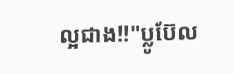ល្អជាង!!"ប្លូប៊ែល